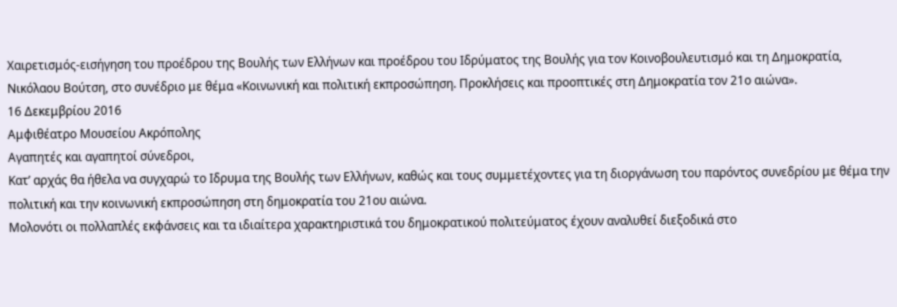Χαιρετισμός-εισήγηση του προέδρου της Βουλής των Ελλήνων και προέδρου του Ιδρύματος της Βουλής για τον Κοινοβουλευτισμό και τη Δημοκρατία, Νικόλαου Βούτση, στο συνέδριο με θέμα «Κοινωνική και πολιτική εκπροσώπηση. Προκλήσεις και προοπτικές στη Δημοκρατία τον 21ο αιώνα».
16 Δεκεμβρίου 2016
Αμφιθέατρο Μουσείου Ακρόπολης
Αγαπητές και αγαπητοί σύνεδροι,
Κατ’ αρχάς θα ήθελα να συγχαρώ το Ιδρυμα της Βουλής των Ελλήνων, καθώς και τους συμμετέχοντες για τη διοργάνωση του παρόντος συνεδρίου με θέμα την πολιτική και την κοινωνική εκπροσώπηση στη δημοκρατία του 21ου αιώνα.
Μολονότι οι πολλαπλές εκφάνσεις και τα ιδιαίτερα χαρακτηριστικά του δημοκρατικού πολιτεύματος έχουν αναλυθεί διεξοδικά στο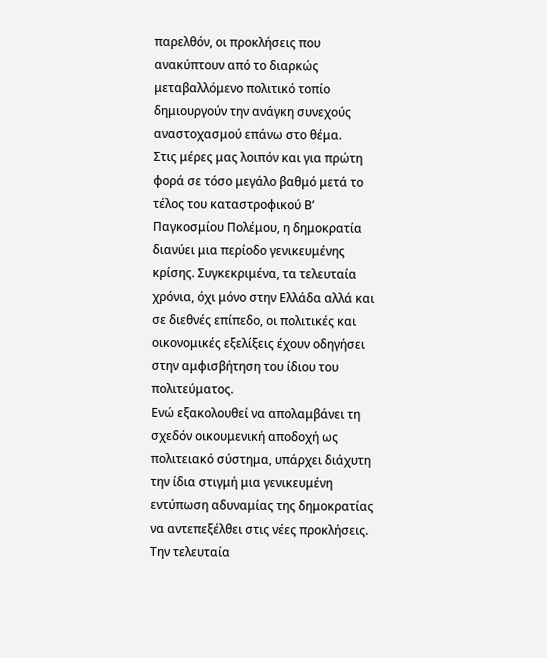παρελθόν, οι προκλήσεις που ανακύπτουν από το διαρκώς μεταβαλλόμενο πολιτικό τοπίο δημιουργούν την ανάγκη συνεχούς αναστοχασμού επάνω στο θέμα.
Στις μέρες μας λοιπόν και για πρώτη φορά σε τόσο μεγάλο βαθμό μετά το τέλος του καταστροφικού Β’ Παγκοσμίου Πολέμου, η δημοκρατία διανύει μια περίοδο γενικευμένης κρίσης. Συγκεκριμένα, τα τελευταία χρόνια, όχι μόνο στην Ελλάδα αλλά και σε διεθνές επίπεδο, οι πολιτικές και οικονομικές εξελίξεις έχουν οδηγήσει στην αμφισβήτηση του ίδιου του πολιτεύματος.
Ενώ εξακολουθεί να απολαμβάνει τη σχεδόν οικουμενική αποδοχή ως πολιτειακό σύστημα, υπάρχει διάχυτη την ίδια στιγμή μια γενικευμένη εντύπωση αδυναμίας της δημοκρατίας να αντεπεξέλθει στις νέες προκλήσεις.
Την τελευταία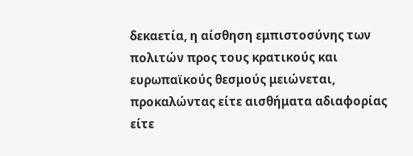δεκαετία, η αίσθηση εμπιστοσύνης των πολιτών προς τους κρατικούς και ευρωπαϊκούς θεσμούς μειώνεται, προκαλώντας είτε αισθήματα αδιαφορίας είτε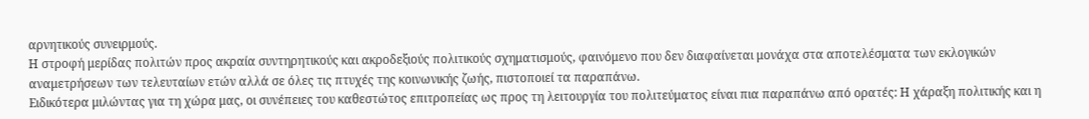αρνητικούς συνειρμούς.
Η στροφή μερίδας πολιτών προς ακραία συντηρητικούς και ακροδεξιούς πολιτικούς σχηματισμούς, φαινόμενο που δεν διαφαίνεται μονάχα στα αποτελέσματα των εκλογικών αναμετρήσεων των τελευταίων ετών αλλά σε όλες τις πτυχές της κοινωνικής ζωής, πιστοποιεί τα παραπάνω.
Ειδικότερα μιλώντας για τη χώρα μας, οι συνέπειες του καθεστώτος επιτροπείας ως προς τη λειτουργία του πολιτεύματος είναι πια παραπάνω από ορατές: Η χάραξη πολιτικής και η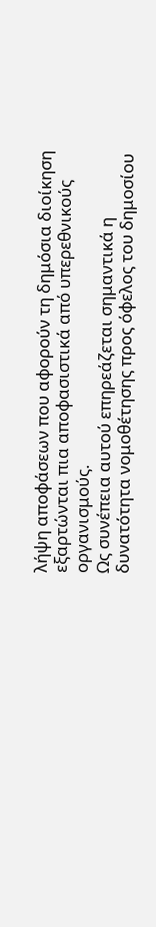λήψη αποφάσεων που αφορούν τη δημόσια διοίκηση εξαρτώνται πια αποφασιστικά από υπερεθνικούς οργανισμούς.
Ως συνέπεια αυτού επηρεάζεται σημαντικά η δυνατότητα νομοθέτησης προς όφελος του δημοσίου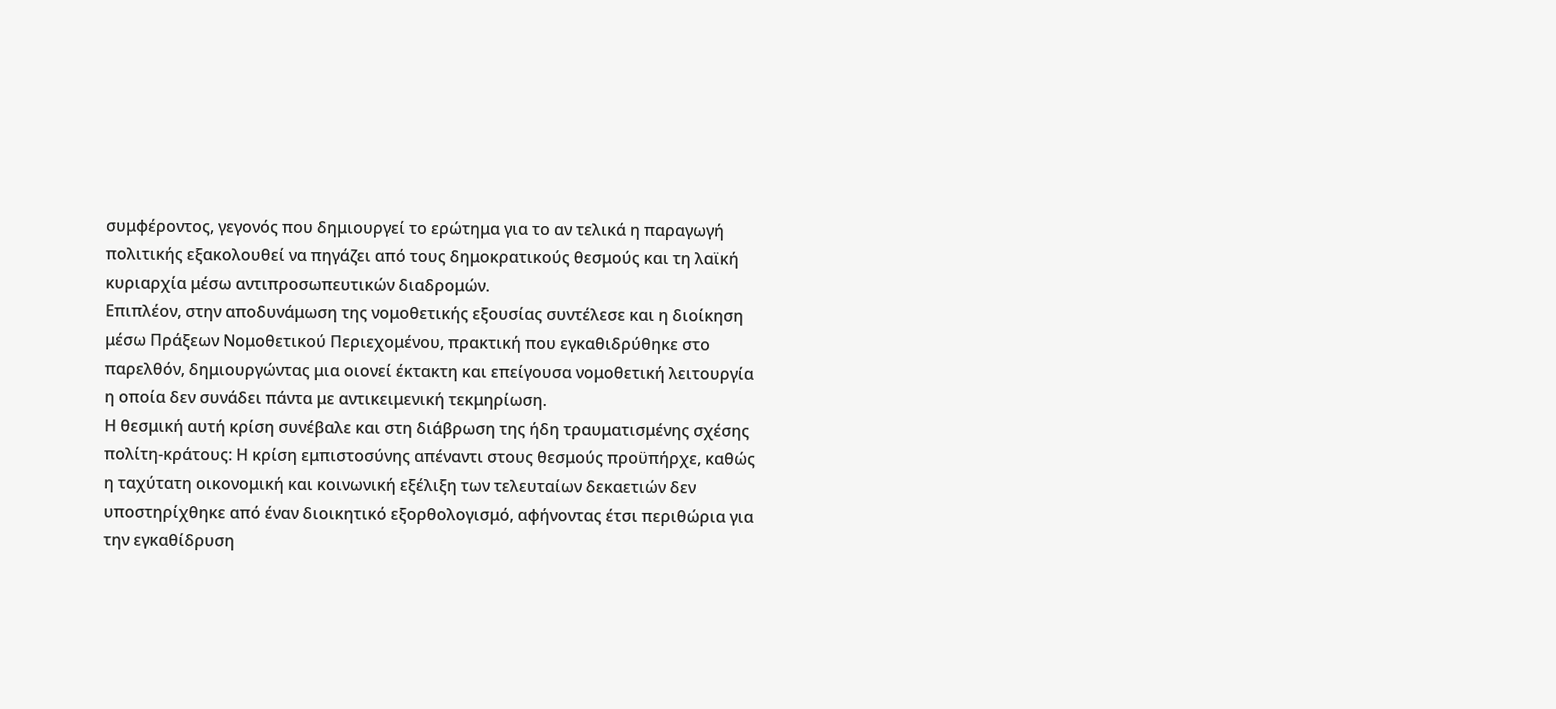συμφέροντος, γεγονός που δημιουργεί το ερώτημα για το αν τελικά η παραγωγή πολιτικής εξακολουθεί να πηγάζει από τους δημοκρατικούς θεσμούς και τη λαϊκή κυριαρχία μέσω αντιπροσωπευτικών διαδρομών.
Επιπλέον, στην αποδυνάμωση της νομοθετικής εξουσίας συντέλεσε και η διοίκηση μέσω Πράξεων Νομοθετικού Περιεχομένου, πρακτική που εγκαθιδρύθηκε στο παρελθόν, δημιουργώντας μια οιονεί έκτακτη και επείγουσα νομοθετική λειτουργία η οποία δεν συνάδει πάντα με αντικειμενική τεκμηρίωση.
Η θεσμική αυτή κρίση συνέβαλε και στη διάβρωση της ήδη τραυματισμένης σχέσης πολίτη-κράτους: Η κρίση εμπιστοσύνης απέναντι στους θεσμούς προϋπήρχε, καθώς η ταχύτατη οικονομική και κοινωνική εξέλιξη των τελευταίων δεκαετιών δεν υποστηρίχθηκε από έναν διοικητικό εξορθολογισμό, αφήνοντας έτσι περιθώρια για την εγκαθίδρυση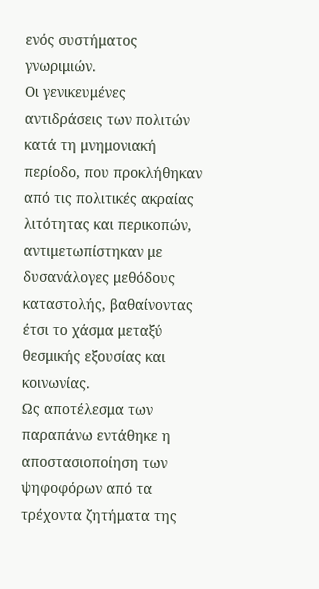ενός συστήματος γνωριμιών.
Οι γενικευμένες αντιδράσεις των πολιτών κατά τη μνημονιακή περίοδο, που προκλήθηκαν από τις πολιτικές ακραίας λιτότητας και περικοπών, αντιμετωπίστηκαν με δυσανάλογες μεθόδους καταστολής, βαθαίνοντας έτσι το χάσμα μεταξύ θεσμικής εξουσίας και κοινωνίας.
Ως αποτέλεσμα των παραπάνω εντάθηκε η αποστασιοποίηση των ψηφοφόρων από τα τρέχοντα ζητήματα της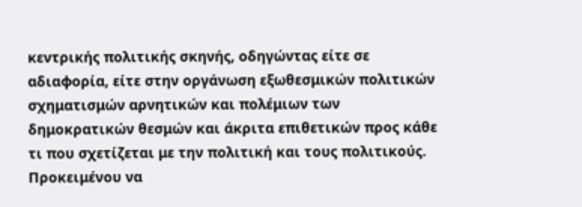κεντρικής πολιτικής σκηνής, οδηγώντας είτε σε αδιαφορία, είτε στην οργάνωση εξωθεσμικών πολιτικών σχηματισμών αρνητικών και πολέμιων των δημοκρατικών θεσμών και άκριτα επιθετικών προς κάθε τι που σχετίζεται με την πολιτική και τους πολιτικούς.
Προκειμένου να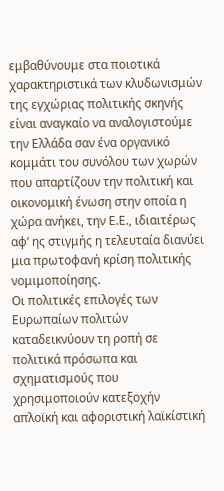εμβαθύνουμε στα ποιοτικά χαρακτηριστικά των κλυδωνισμών της εγχώριας πολιτικής σκηνής είναι αναγκαίο να αναλογιστούμε την Ελλάδα σαν ένα οργανικό κομμάτι του συνόλου των χωρών που απαρτίζουν την πολιτική και οικονομική ένωση στην οποία η χώρα ανήκει, την Ε.Ε., ιδιαιτέρως αφ’ ης στιγμής η τελευταία διανύει μια πρωτοφανή κρίση πολιτικής νομιμοποίησης.
Οι πολιτικές επιλογές των Ευρωπαίων πολιτών καταδεικνύουν τη ροπή σε πολιτικά πρόσωπα και σχηματισμούς που χρησιμοποιούν κατεξοχήν απλοϊκή και αφοριστική λαϊκίστική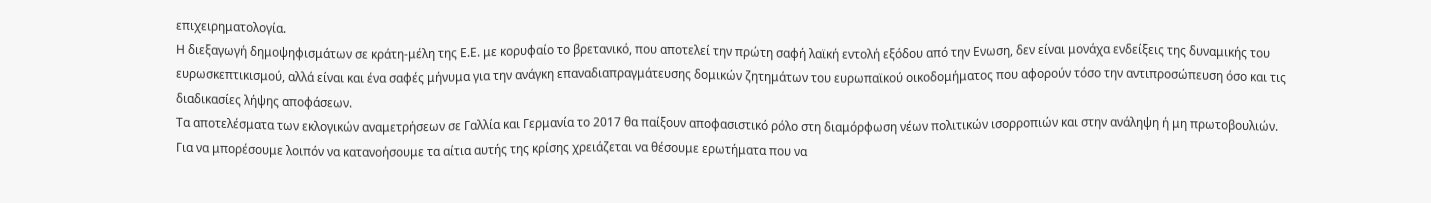επιχειρηματολογία.
Η διεξαγωγή δημοψηφισμάτων σε κράτη-μέλη της Ε.Ε. με κορυφαίο το βρετανικό, που αποτελεί την πρώτη σαφή λαϊκή εντολή εξόδου από την Ενωση, δεν είναι μονάχα ενδείξεις της δυναμικής του ευρωσκεπτικισμού, αλλά είναι και ένα σαφές μήνυμα για την ανάγκη επαναδιαπραγμάτευσης δομικών ζητημάτων του ευρωπαϊκού οικοδομήματος που αφορούν τόσο την αντιπροσώπευση όσο και τις διαδικασίες λήψης αποφάσεων.
Τα αποτελέσματα των εκλογικών αναμετρήσεων σε Γαλλία και Γερμανία το 2017 θα παίξουν αποφασιστικό ρόλο στη διαμόρφωση νέων πολιτικών ισορροπιών και στην ανάληψη ή μη πρωτοβουλιών.
Για να μπορέσουμε λοιπόν να κατανοήσουμε τα αίτια αυτής της κρίσης χρειάζεται να θέσουμε ερωτήματα που να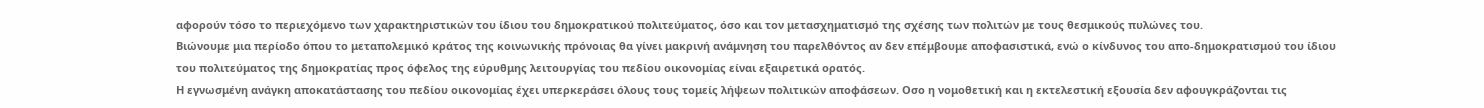αφορούν τόσο το περιεχόμενο των χαρακτηριστικών του ίδιου του δημοκρατικού πολιτεύματος, όσο και τον μετασχηματισμό της σχέσης των πολιτών με τους θεσμικούς πυλώνες του.
Βιώνουμε μια περίοδο όπου το μεταπολεμικό κράτος της κοινωνικής πρόνοιας θα γίνει μακρινή ανάμνηση του παρελθόντος αν δεν επέμβουμε αποφασιστικά, ενώ ο κίνδυνος του απο-δημοκρατισμού του ίδιου του πολιτεύματος της δημοκρατίας προς όφελος της εύρυθμης λειτουργίας του πεδίου οικονομίας είναι εξαιρετικά ορατός.
Η εγνωσμένη ανάγκη αποκατάστασης του πεδίου οικονομίας έχει υπερκεράσει όλους τους τομείς λήψεων πολιτικών αποφάσεων. Οσο η νομοθετική και η εκτελεστική εξουσία δεν αφουγκράζονται τις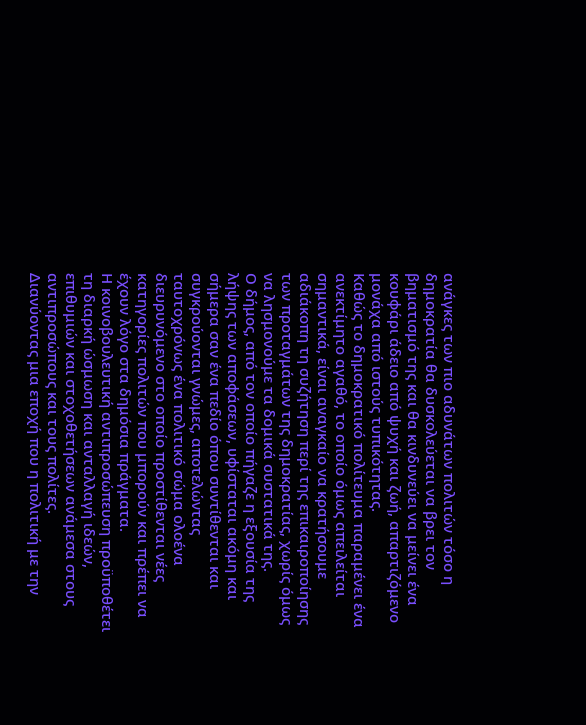ανάγκες των πιο αδυνάτων πολιτών τόσο η δημοκρατία θα δυσκολεύεται να βρει τον βηματισμό της και θα κινδυνεύει να μείνει ένα κουφάρι άδειο από ψυχή και ζωή, απαρτιζόμενο μονάχα από ιστούς τυπικότητας.
Καθώς το δημοκρατικό πολίτευμα παραμένει ένα ανεκτίμητο αγαθό, το οποίο όμως απειλείται σημαντικά, είναι αναγκαίο να κρατήσουμε αδιάκοπη τη συζήτηση περί της επικαιροποίησης των προταγμάτων της δημοκρατίας, χωρίς όμως να λησμονούμε τα δομικά συστατικά της.
Ο δήμος, από τον οποίο πήγαζε η εξουσία της λήψης των αποφάσεων, υφίσταται ακόμη και σήμερα σαν ένα πεδίο όπου συντίθενται και συγκρούονται γνώμες, αποτελώντας ταυτοχρόνως ένα πολιτικό σώμα ολοένα διευρυνόμενο στο οποίο προστίθενται νέες κατηγορίες πολιτών που μπορούν και πρέπει να έχουν λόγο στα δημόσια πράγματα.
Η κοινοβουλευτική αντιπροσώπευση προϋποθέτει τη διαρκή ώσμωση και ανταλλαγή ιδεών, επιθυμιών και στοχοθετήσεων ανάμεσα στους αντιπροσώπους και τους πολίτες.
Διανύοντας μια εποχή που η πολιτική με την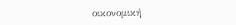οικονομική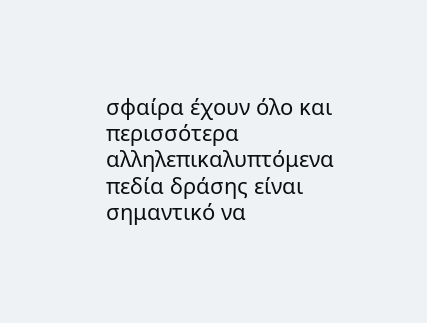σφαίρα έχουν όλο και περισσότερα αλληλεπικαλυπτόμενα πεδία δράσης είναι σημαντικό να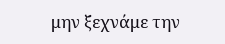μην ξεχνάμε την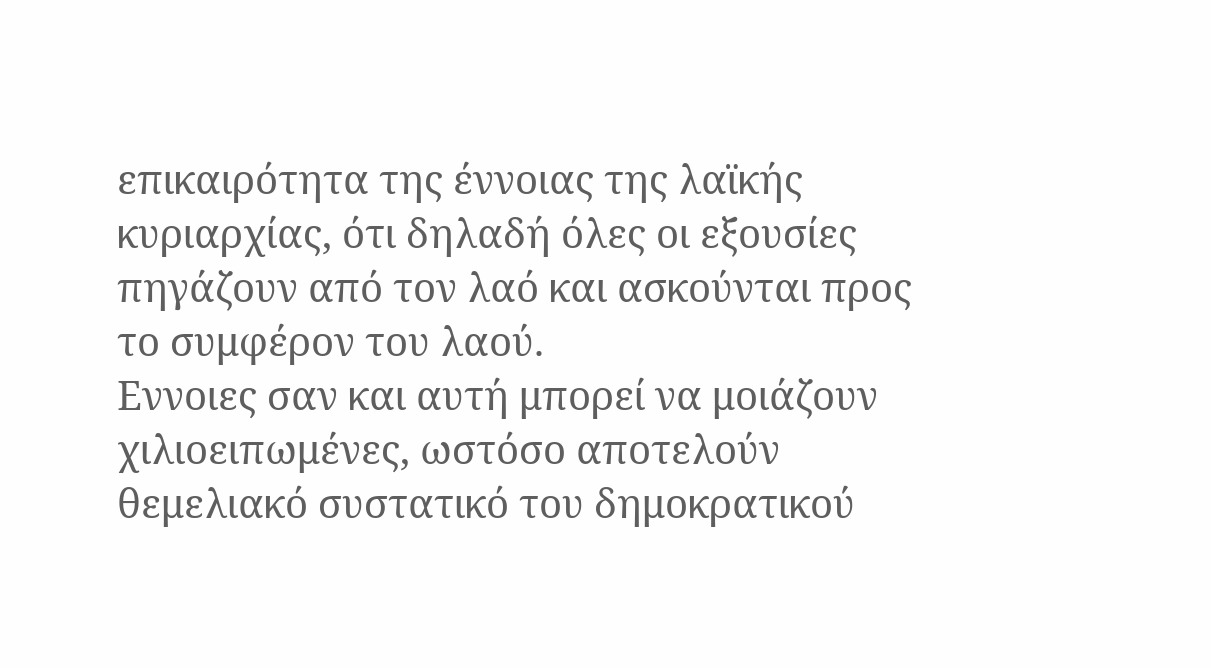επικαιρότητα της έννοιας της λαϊκής κυριαρχίας, ότι δηλαδή όλες οι εξουσίες πηγάζουν από τον λαό και ασκούνται προς το συμφέρον του λαού.
Εννοιες σαν και αυτή μπορεί να μοιάζουν χιλιοειπωμένες, ωστόσο αποτελούν θεμελιακό συστατικό του δημοκρατικού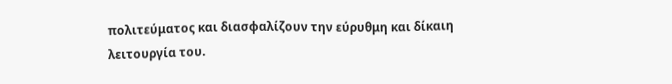πολιτεύματος και διασφαλίζουν την εύρυθμη και δίκαιη λειτουργία του.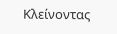Κλείνοντας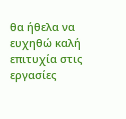θα ήθελα να ευχηθώ καλή επιτυχία στις εργασίες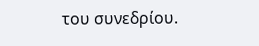του συνεδρίου.